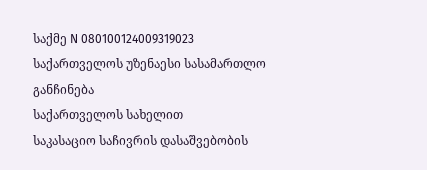საქმე N 080100124009319023
საქართველოს უზენაესი სასამართლო
განჩინება
საქართველოს სახელით
საკასაციო საჩივრის დასაშვებობის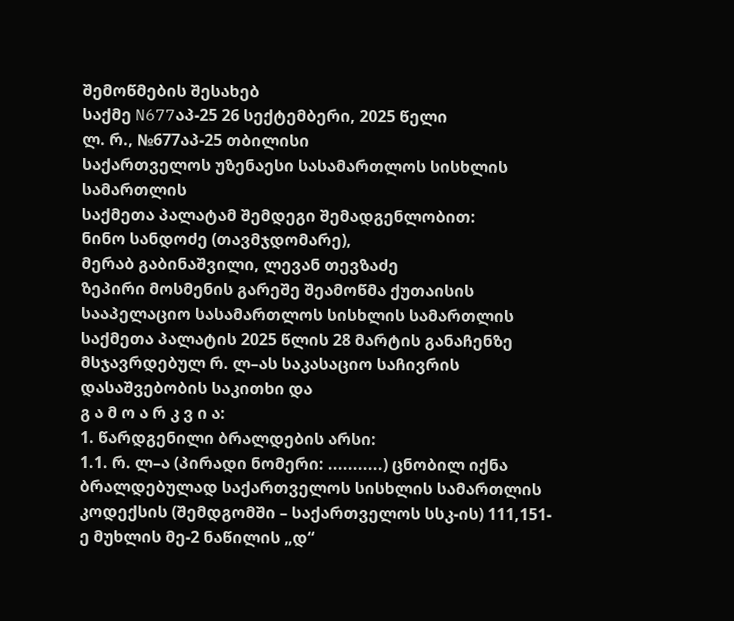შემოწმების შესახებ
საქმე N677აპ-25 26 სექტემბერი, 2025 წელი
ლ. რ., №677აპ-25 თბილისი
საქართველოს უზენაესი სასამართლოს სისხლის სამართლის
საქმეთა პალატამ შემდეგი შემადგენლობით:
ნინო სანდოძე (თავმჯდომარე),
მერაბ გაბინაშვილი, ლევან თევზაძე
ზეპირი მოსმენის გარეშე შეამოწმა ქუთაისის სააპელაციო სასამართლოს სისხლის სამართლის საქმეთა პალატის 2025 წლის 28 მარტის განაჩენზე მსჯავრდებულ რ. ლ–ას საკასაციო საჩივრის დასაშვებობის საკითხი და
გ ა მ ო ა რ კ ვ ი ა:
1. წარდგენილი ბრალდების არსი:
1.1. რ. ლ–ა (პირადი ნომერი: ...........) ცნობილ იქნა ბრალდებულად საქართველოს სისხლის სამართლის კოდექსის (შემდგომში – საქართველოს სსკ-ის) 111,151-ე მუხლის მე-2 ნაწილის „დ“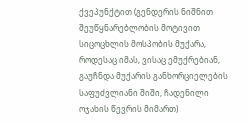ქვეპუნქტით (გენდერის ნიშნით შეუწყნარებლობის მოტივით სიცოცხლის მოსპობის მუქარა, როდესაც იმას, ვისაც ემუქრებიან, გაუჩნდა მუქარის განხორციელების საფუძვლიანი შიში, ჩადენილი ოჯახის წევრის მიმართ)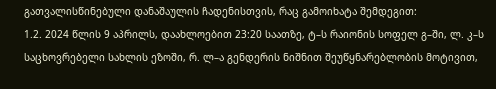გათვალისწინებული დანაშაულის ჩადენისთვის, რაც გამოიხატა შემდეგით:
1.2. 2024 წლის 9 აპრილს, დაახლოებით 23:20 საათზე, ტ–ს რაიონის სოფელ გ–ში, ლ. კ–ს საცხოვრებელი სახლის ეზოში, რ. ლ–ა გენდერის ნიშნით შეუწყნარებლობის მოტივით,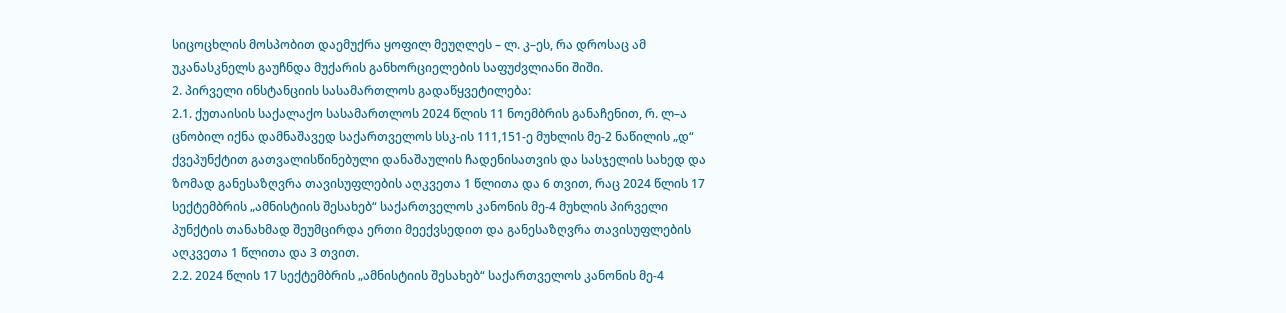სიცოცხლის მოსპობით დაემუქრა ყოფილ მეუღლეს – ლ. კ–ეს, რა დროსაც ამ უკანასკნელს გაუჩნდა მუქარის განხორციელების საფუძვლიანი შიში.
2. პირველი ინსტანციის სასამართლოს გადაწყვეტილება:
2.1. ქუთაისის საქალაქო სასამართლოს 2024 წლის 11 ნოემბრის განაჩენით, რ. ლ–ა ცნობილ იქნა დამნაშავედ საქართველოს სსკ-ის 111,151-ე მუხლის მე-2 ნაწილის „დ“ ქვეპუნქტით გათვალისწინებული დანაშაულის ჩადენისათვის და სასჯელის სახედ და ზომად განესაზღვრა თავისუფლების აღკვეთა 1 წლითა და 6 თვით, რაც 2024 წლის 17 სექტემბრის „ამნისტიის შესახებ“ საქართველოს კანონის მე-4 მუხლის პირველი პუნქტის თანახმად შეუმცირდა ერთი მეექვსედით და განესაზღვრა თავისუფლების აღკვეთა 1 წლითა და 3 თვით.
2.2. 2024 წლის 17 სექტემბრის „ამნისტიის შესახებ“ საქართველოს კანონის მე-4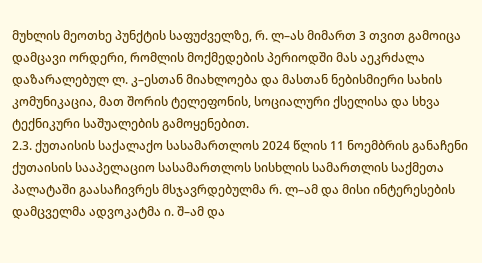მუხლის მეოთხე პუნქტის საფუძველზე, რ. ლ–ას მიმართ 3 თვით გამოიცა დამცავი ორდერი, რომლის მოქმედების პერიოდში მას აეკრძალა დაზარალებულ ლ. კ–ესთან მიახლოება და მასთან ნებისმიერი სახის კომუნიკაცია, მათ შორის ტელეფონის, სოციალური ქსელისა და სხვა ტექნიკური საშუალების გამოყენებით.
2.3. ქუთაისის საქალაქო სასამართლოს 2024 წლის 11 ნოემბრის განაჩენი ქუთაისის სააპელაციო სასამართლოს სისხლის სამართლის საქმეთა პალატაში გაასაჩივრეს მსჯავრდებულმა რ. ლ–ამ და მისი ინტერესების დამცველმა ადვოკატმა ი. შ–ამ და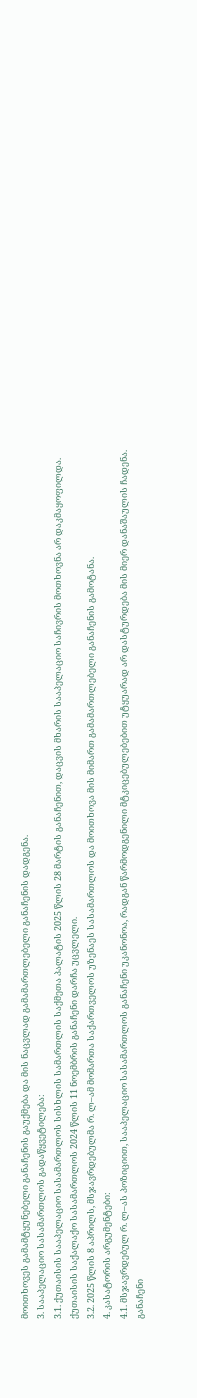მოითხოვეს გამამტყუნებელი განაჩენის გაუქმება და მის ნაცვლად გამამართლებელი განაჩენის დადგენა.
3. სააპელაციო სასამართლოს გადაწყვეტილება:
3.1. ქუთაისის სააპელაციო სასამართლოს სისხლის სამართლის საქმეთა პალატის 2025 წლის 28 მარტის განაჩენით, დაცვის მხარის სააპელაციო საჩივრის მოთხოვნა არ დაკმაყოფილდა. ქუთაისის საქალაქო სასამართლოს 2024 წლის 11 ნოემბრის განაჩენი დარჩა უცვლელი.
3.2. 2025 წლის 8 აპრილს, მსჯავრდებულმა რ. ლ–ამ მომართა საქართველოს უზენაეს სასამართლოს და მოითხოვა მის მიმართ გამამართლებელი განაჩენის გამოტანა.
4. კასატორის არგუმენტები:
4.1. მსჯავრდებულ რ. ლ–ას პოზიციით, სააპელაციო სასამართლოს განაჩენი უკანონოა, რადგან წარმოდგენილი მტკიცებულებებით უტყუარად არ დასტურდება მის მიერ დანაშაულის ჩადენა. განაჩენი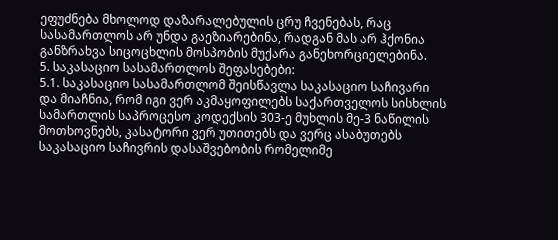ეფუძნება მხოლოდ დაზარალებულის ცრუ ჩვენებას, რაც სასამართლოს არ უნდა გაეზიარებინა, რადგან მას არ ჰქონია განზრახვა სიცოცხლის მოსპობის მუქარა განეხორციელებინა.
5. საკასაციო სასამართლოს შეფასებები:
5.1. საკასაციო სასამართლომ შეისწავლა საკასაციო საჩივარი და მიაჩნია, რომ იგი ვერ აკმაყოფილებს საქართველოს სისხლის სამართლის საპროცესო კოდექსის 303-ე მუხლის მე-3 ნაწილის მოთხოვნებს, კასატორი ვერ უთითებს და ვერც ასაბუთებს საკასაციო საჩივრის დასაშვებობის რომელიმე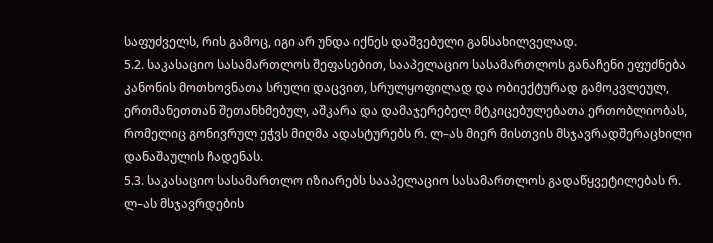საფუძველს, რის გამოც, იგი არ უნდა იქნეს დაშვებული განსახილველად.
5.2. საკასაციო სასამართლოს შეფასებით, სააპელაციო სასამართლოს განაჩენი ეფუძნება კანონის მოთხოვნათა სრული დაცვით, სრულყოფილად და ობიექტურად გამოკვლეულ, ერთმანეთთან შეთანხმებულ, აშკარა და დამაჯერებელ მტკიცებულებათა ერთობლიობას, რომელიც გონივრულ ეჭვს მიღმა ადასტურებს რ. ლ–ას მიერ მისთვის მსჯავრადშერაცხილი დანაშაულის ჩადენას.
5.3. საკასაციო სასამართლო იზიარებს სააპელაციო სასამართლოს გადაწყვეტილებას რ. ლ–ას მსჯავრდების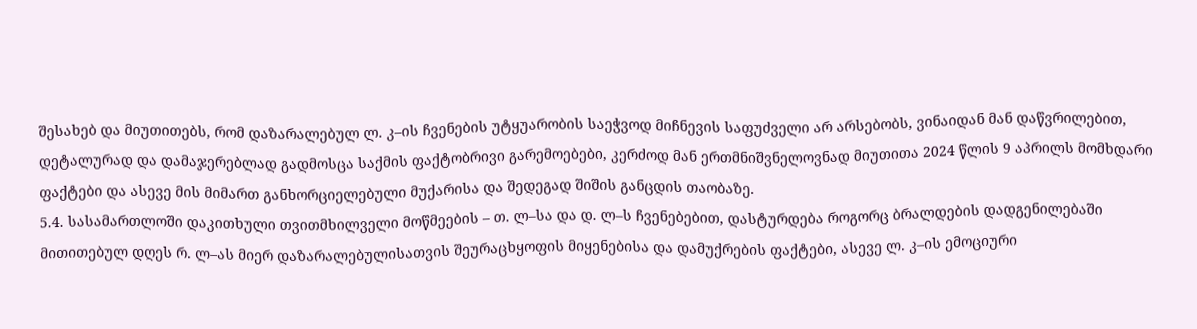შესახებ და მიუთითებს, რომ დაზარალებულ ლ. კ–ის ჩვენების უტყუარობის საეჭვოდ მიჩნევის საფუძველი არ არსებობს, ვინაიდან მან დაწვრილებით, დეტალურად და დამაჯერებლად გადმოსცა საქმის ფაქტობრივი გარემოებები, კერძოდ მან ერთმნიშვნელოვნად მიუთითა 2024 წლის 9 აპრილს მომხდარი ფაქტები და ასევე მის მიმართ განხორციელებული მუქარისა და შედეგად შიშის განცდის თაობაზე.
5.4. სასამართლოში დაკითხული თვითმხილველი მოწმეების – თ. ლ–სა და დ. ლ–ს ჩვენებებით, დასტურდება როგორც ბრალდების დადგენილებაში მითითებულ დღეს რ. ლ–ას მიერ დაზარალებულისათვის შეურაცხყოფის მიყენებისა და დამუქრების ფაქტები, ასევე ლ. კ–ის ემოციური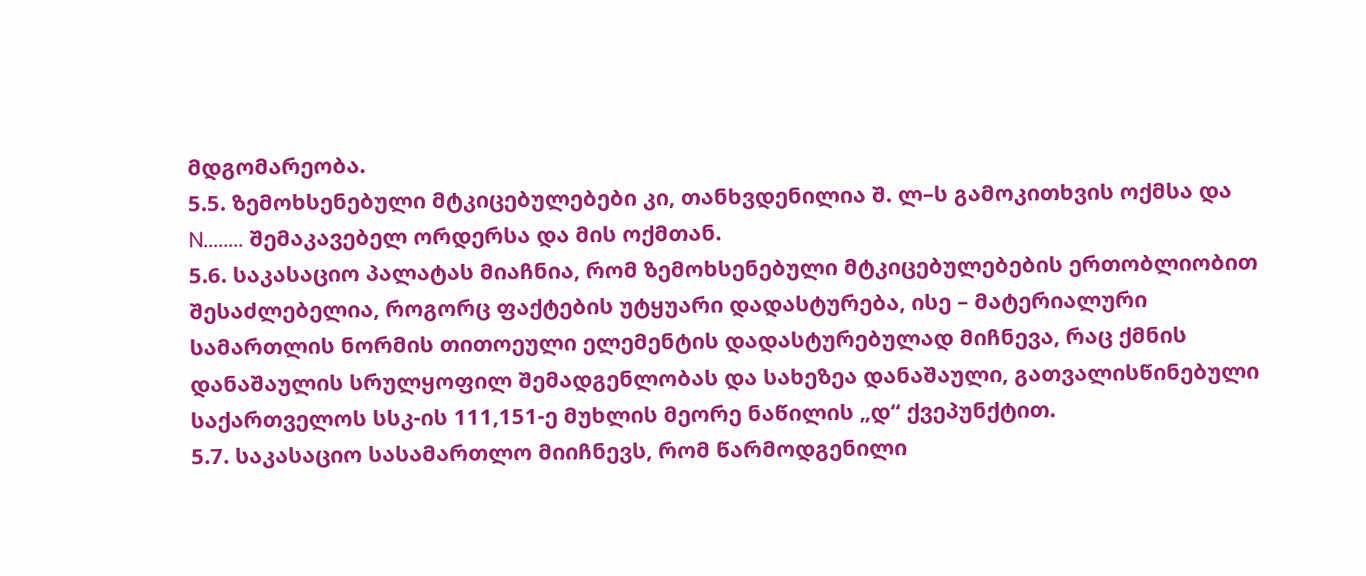მდგომარეობა.
5.5. ზემოხსენებული მტკიცებულებები კი, თანხვდენილია შ. ლ–ს გამოკითხვის ოქმსა და N........ შემაკავებელ ორდერსა და მის ოქმთან.
5.6. საკასაციო პალატას მიაჩნია, რომ ზემოხსენებული მტკიცებულებების ერთობლიობით შესაძლებელია, როგორც ფაქტების უტყუარი დადასტურება, ისე – მატერიალური სამართლის ნორმის თითოეული ელემენტის დადასტურებულად მიჩნევა, რაც ქმნის დანაშაულის სრულყოფილ შემადგენლობას და სახეზეა დანაშაული, გათვალისწინებული საქართველოს სსკ-ის 111,151-ე მუხლის მეორე ნაწილის „დ“ ქვეპუნქტით.
5.7. საკასაციო სასამართლო მიიჩნევს, რომ წარმოდგენილი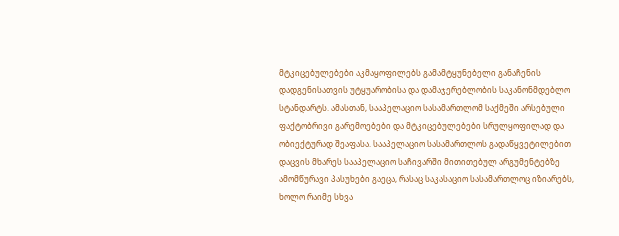მტკიცებულებები აკმაყოფილებს გამამტყუნებელი განაჩენის დადგენისათვის უტყუარობისა და დამაჯერებლობის საკანონმდებლო სტანდარტს. ამასთან, სააპელაციო სასამართლომ საქმეში არსებული ფაქტობრივი გარემოებები და მტკიცებულებები სრულყოფილად და ობიექტურად შეაფასა. სააპელაციო სასამართლოს გადაწყვეტილებით დაცვის მხარეს სააპელაციო საჩივარში მითითებულ არგუმენტებზე ამომწურავი პასუხები გაეცა, რასაც საკასაციო სასამართლოც იზიარებს, ხოლო რაიმე სხვა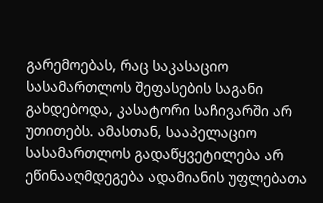გარემოებას, რაც საკასაციო სასამართლოს შეფასების საგანი გახდებოდა, კასატორი საჩივარში არ უთითებს. ამასთან, სააპელაციო სასამართლოს გადაწყვეტილება არ ეწინააღმდეგება ადამიანის უფლებათა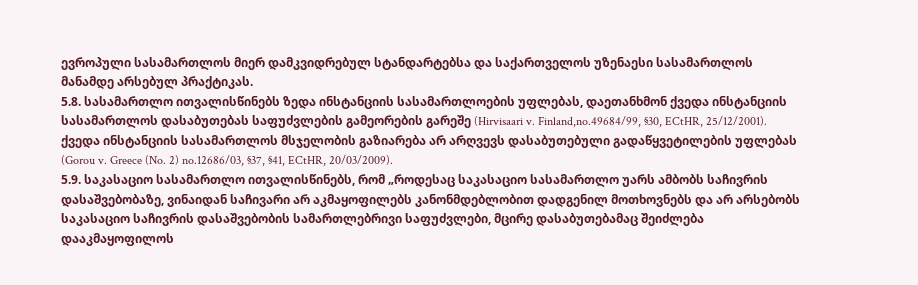ევროპული სასამართლოს მიერ დამკვიდრებულ სტანდარტებსა და საქართველოს უზენაესი სასამართლოს მანამდე არსებულ პრაქტიკას.
5.8. სასამართლო ითვალისწინებს ზედა ინსტანციის სასამართლოების უფლებას, დაეთანხმონ ქვედა ინსტანციის სასამართლოს დასაბუთებას საფუძვლების გამეორების გარეშე (Hirvisaari v. Finland,no.49684/99, §30, ECtHR, 25/12/2001). ქვედა ინსტანციის სასამართლოს მსჯელობის გაზიარება არ არღვევს დასაბუთებული გადაწყვეტილების უფლებას (Gorou v. Greece (No. 2) no.12686/03, §37, §41, ECtHR, 20/03/2009).
5.9. საკასაციო სასამართლო ითვალისწინებს, რომ „როდესაც საკასაციო სასამართლო უარს ამბობს საჩივრის დასაშვებობაზე, ვინაიდან საჩივარი არ აკმაყოფილებს კანონმდებლობით დადგენილ მოთხოვნებს და არ არსებობს საკასაციო საჩივრის დასაშვებობის სამართლებრივი საფუძვლები, მცირე დასაბუთებამაც შეიძლება დააკმაყოფილოს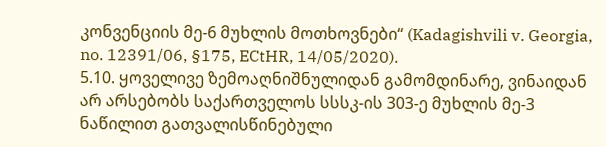კონვენციის მე-6 მუხლის მოთხოვნები“ (Kadagishvili v. Georgia, no. 12391/06, §175, ECtHR, 14/05/2020).
5.10. ყოველივე ზემოაღნიშნულიდან გამომდინარე, ვინაიდან არ არსებობს საქართველოს სსსკ-ის 303-ე მუხლის მე-3 ნაწილით გათვალისწინებული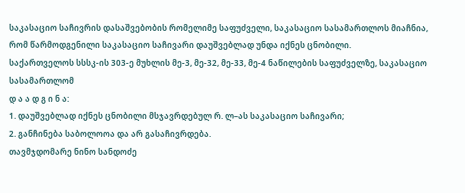საკასაციო საჩივრის დასაშვებობის რომელიმე საფუძველი, საკასაციო სასამართლოს მიაჩნია, რომ წარმოდგენილი საკასაციო საჩივარი დაუშვებლად უნდა იქნეს ცნობილი.
საქართველოს სსსკ-ის 303-ე მუხლის მე-3, მე-32, მე-33, მე-4 ნაწილების საფუძველზე, საკასაციო სასამართლომ
დ ა ა დ გ ი ნ ა:
1. დაუშვებლად იქნეს ცნობილი მსჯავრდებულ რ. ლ–ას საკასაციო საჩივარი;
2. განჩინება საბოლოოა და არ გასაჩივრდება.
თავმჯდომარე ნინო სანდოძე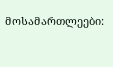მოსამართლეები: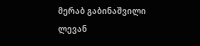მერაბ გაბინაშვილი
ლევან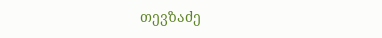თევზაძე